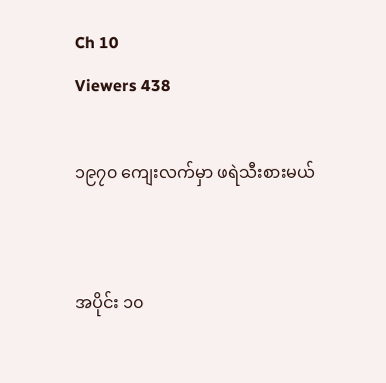Ch 10
Viewers 438

၁၉၇၀ ကျေးလက်မှာ ဖရဲသီးစားမယ်


အပိုင်း ၁၀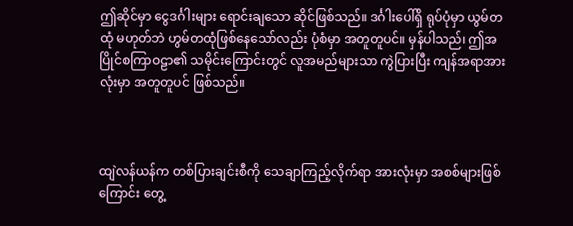ဤဆိုင်မှာ ငွေဒင်္ဂါးများ ရောင်းချသော ဆိုင်ဖြစ်သည်။ ဒင်္ဂါးပေါ်ရှိ ရုပ်ပုံမှာ ယွမ်တထုံ မဟုတ်ဘဲ ဟွမ်တထုံဖြစ်နေသော်လည်း ပုံစံမှာ အတူတူပင်။ မှန်ပါသည်၊ ဤအပြိုင်စကြာဝဠာ၏ သမိုင်းကြောင်းတွင် လူအမည်များသာ ကွဲပြားပြီး ကျန်အရာအားလုံးမှာ အတူတူပင် ဖြစ်သည်။



ထျဲလန်ယန်က တစ်ပြားချင်းစီကို သေချာကြည့်လိုက်ရာ အားလုံးမှာ အစစ်များဖြစ်ကြောင်း တွေ့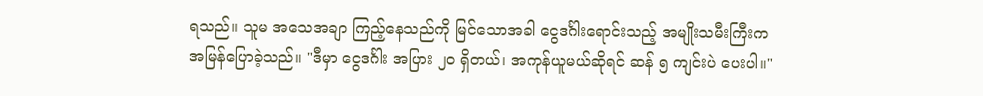ရသည်။ သူမ အသေအချာ ကြည့်နေသည်ကို မြင်သောအခါ ငွေဒင်္ဂါးရောင်းသည့် အမျိုးသမီးကြီးက အမြန်ပြောခဲ့သည်။ "ဒီမှာ ငွေဒင်္ဂါး အပြား ၂၀ ရှိတယ်၊ အကုန်ယူမယ်ဆိုရင် ဆန် ၅ ကျင်းပဲ ပေးပါ။"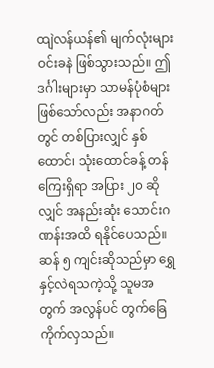ထျဲလန်ယန်၏ မျက်လုံးများ ဝင်းခနဲ ဖြစ်သွားသည်။ ဤဒင်္ဂါးများမှာ သာမန်ပုံစံများ ဖြစ်သော်လည်း အနာဂတ်တွင် တစ်ပြားလျှင် နှစ်ထောင်၊ သုံးထောင်ခန့် တန်ကြေးရှိရာ အပြား ၂၀ ဆိုလျှင် အနည်းဆုံး သောင်းဂဏန်းအထိ ရနိုင်ပေသည်။ ဆန် ၅ ကျင်းဆိုသည်မှာ ရွှေနှင့်လဲရသကဲ့သို့ သူမအတွက် အလွန်ပင် တွက်ခြေကိုက်လှသည်။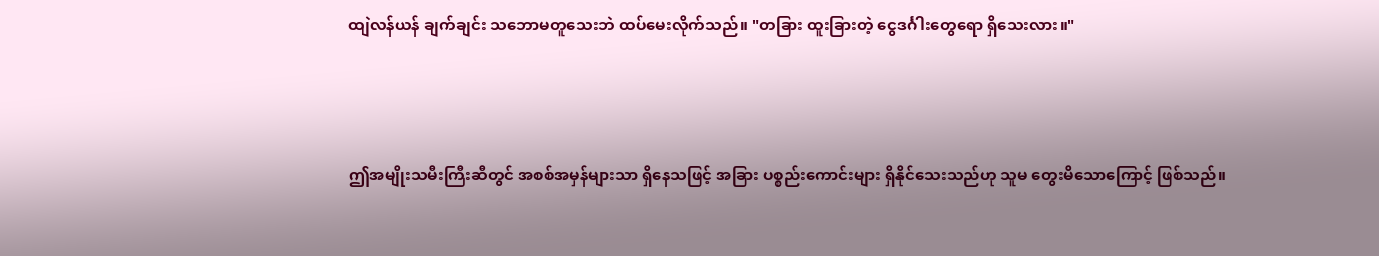ထျဲလန်ယန် ချက်ချင်း သဘောမတူသေးဘဲ ထပ်မေးလိုက်သည်။ "တခြား ထူးခြားတဲ့ ငွေဒင်္ဂါးတွေရော ရှိသေးလား။"



ဤအမျိုးသမီးကြီးဆီတွင် အစစ်အမှန်များသာ ရှိနေသဖြင့် အခြား ပစ္စည်းကောင်းများ ရှိနိုင်သေးသည်ဟု သူမ တွေးမိသောကြောင့် ဖြစ်သည်။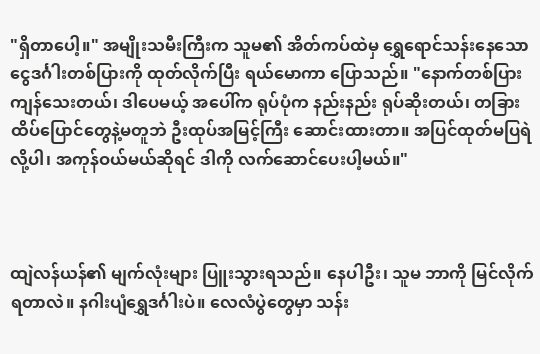"ရှိတာပေါ့။" အမျိုးသမီးကြီးက သူမ၏ အိတ်ကပ်ထဲမှ ရွှေရောင်သန်းနေသော ငွေဒင်္ဂါးတစ်ပြားကို ထုတ်လိုက်ပြီး ရယ်မောကာ ပြောသည်။ "နောက်တစ်ပြား ကျန်သေးတယ်၊ ဒါပေမယ့် အပေါ်က ရုပ်ပုံက နည်းနည်း ရုပ်ဆိုးတယ်၊ တခြား ထိပ်ပြောင်တွေနဲ့မတူဘဲ ဦးထုပ်အမြင့်ကြီး ဆောင်းထားတာ။ အပြင်ထုတ်မပြရဲလို့ပါ၊ အကုန်ဝယ်မယ်ဆိုရင် ဒါကို လက်ဆောင်ပေးပါ့မယ်။"



ထျဲလန်ယန်၏ မျက်လုံးများ ပြူးသွားရသည်။ နေပါဦး၊ သူမ ဘာကို မြင်လိုက်ရတာလဲ။ နဂါးပျံရွှေဒင်္ဂါးပဲ။ လေလံပွဲတွေမှာ သန်း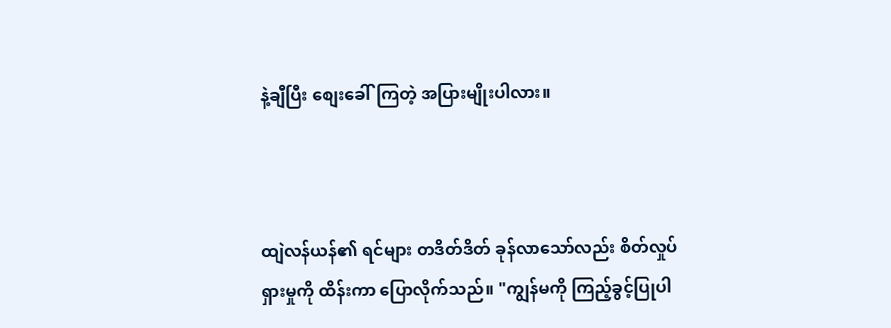နဲ့ချီပြီး စျေးခေါ်ကြတဲ့ အပြားမျိုးပါလား။



ထျဲလန်ယန်၏ ရင်များ တဒိတ်ဒိတ် ခုန်လာသော်လည်း စိတ်လှုပ်ရှားမှုကို ထိန်းကာ ပြောလိုက်သည်။ "ကျွန်မကို ကြည့်ခွင့်ပြုပါ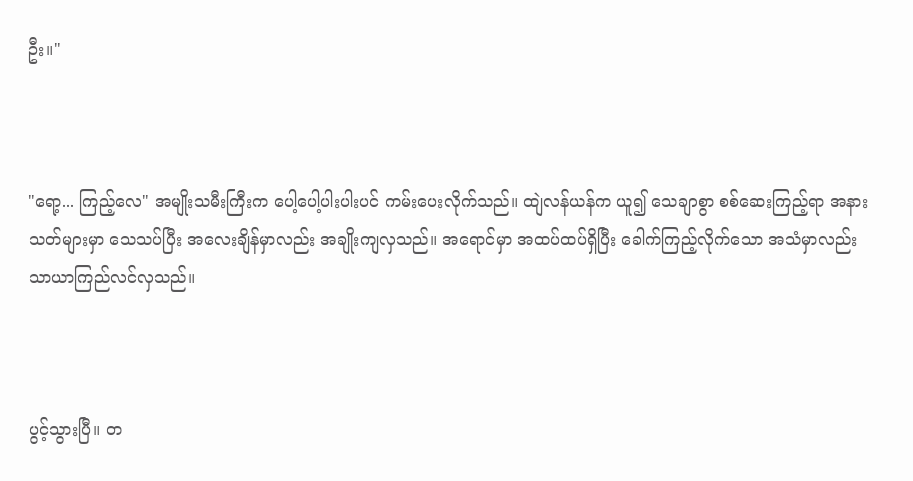ဦး။"



"ရော့... ကြည့်လေ" အမျိုးသမီးကြီးက ပေါ့ပေါ့ပါးပါးပင် ကမ်းပေးလိုက်သည်။ ထျဲလန်ယန်က ယူ၍ သေချာစွာ စစ်ဆေးကြည့်ရာ အနားသတ်များမှာ သေသပ်ပြီး အလေးချိန်မှာလည်း အချိုးကျလှသည်။ အရောင်မှာ အထပ်ထပ်ရှိပြီး ခေါက်ကြည့်လိုက်သော အသံမှာလည်း သာယာကြည်လင်လှသည်။



ပွင့်သွားပြီ။ တ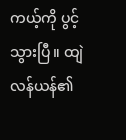ကယ့်ကို ပွင့်သွားပြီ။ ထျဲလန်ယန်၏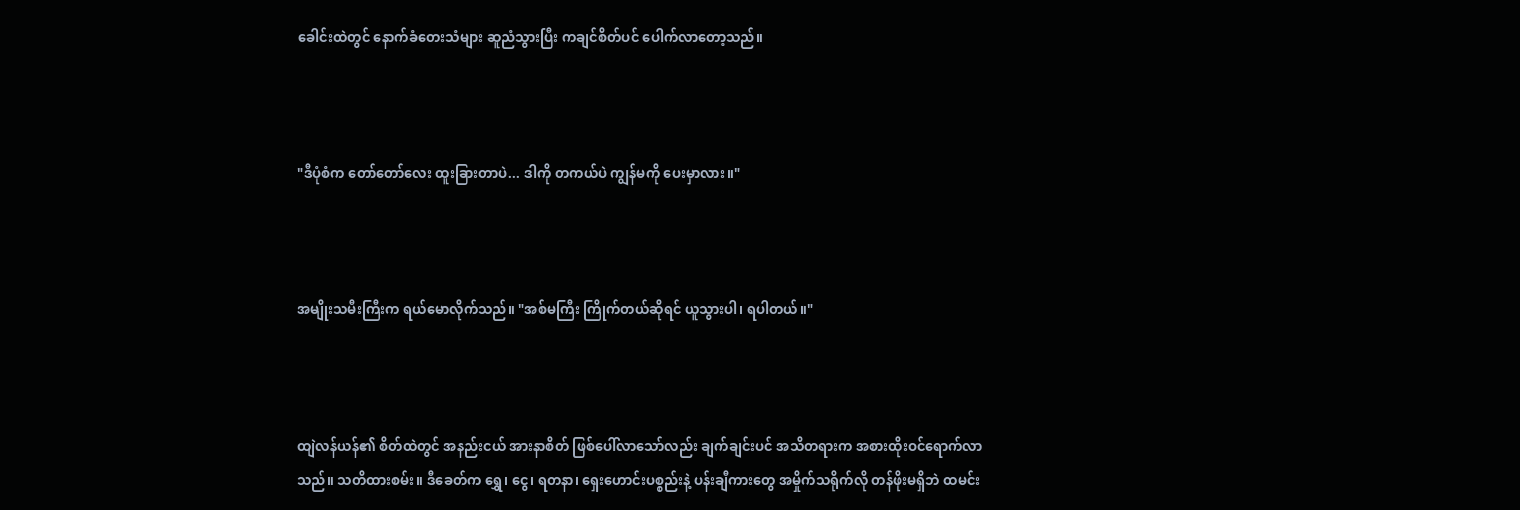ခေါင်းထဲတွင် နောက်ခံတေးသံများ ဆူညံသွားပြီး ကချင်စိတ်ပင် ပေါက်လာတော့သည်။



"ဒီပုံစံက တော်တော်လေး ထူးခြားတာပဲ... ဒါကို တကယ်ပဲ ကျွန်မကို ပေးမှာလား။"



အမျိုးသမီးကြီးက ရယ်မောလိုက်သည်။ "အစ်မကြီး ကြိုက်တယ်ဆိုရင် ယူသွားပါ၊ ရပါတယ်။"



ထျဲလန်ယန်၏ စိတ်ထဲတွင် အနည်းငယ် အားနာစိတ် ဖြစ်ပေါ်လာသော်လည်း ချက်ချင်းပင် အသိတရားက အစားထိုးဝင်ရောက်လာသည်။ သတိထားစမ်း။ ဒီခေတ်က ရွှေ၊ ငွေ၊ ရတနာ၊ ရှေးဟောင်းပစ္စည်းနဲ့ ပန်းချီကားတွေ အမှိုက်သရိုက်လို တန်ဖိုးမရှိဘဲ ထမင်း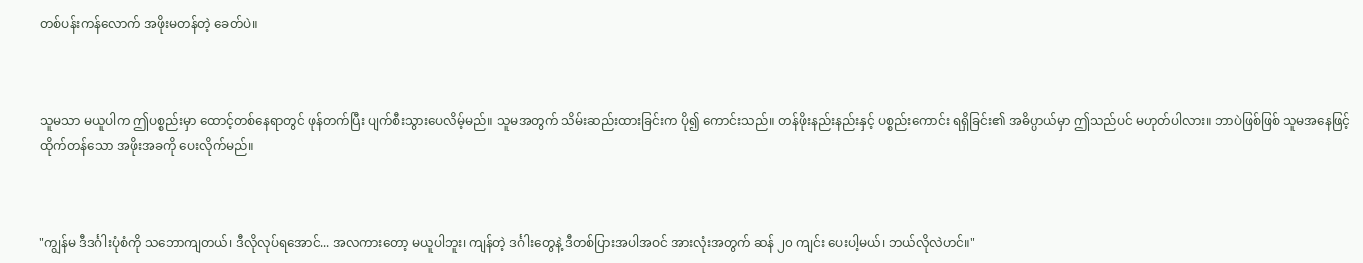တစ်ပန်းကန်လောက် အဖိုးမတန်တဲ့ ခေတ်ပဲ။



သူမသာ မယူပါက ဤပစ္စည်းမှာ ထောင့်တစ်နေရာတွင် ဖုန်တက်ပြီး ပျက်စီးသွားပေလိမ့်မည်။ သူမအတွက် သိမ်းဆည်းထားခြင်းက ပို၍ ကောင်းသည်။ တန်ဖိုးနည်းနည်းနှင့် ပစ္စည်းကောင်း ရရှိခြင်း၏ အဓိပ္ပာယ်မှာ ဤသည်ပင် မဟုတ်ပါလား။ ဘာပဲဖြစ်ဖြစ် သူမအနေဖြင့် ထိုက်တန်သော အဖိုးအခကို ပေးလိုက်မည်။



"ကျွန်မ ဒီဒင်္ဂါးပုံစံကို သဘောကျတယ်၊ ဒီလိုလုပ်ရအောင်... အလကားတော့ မယူပါဘူး၊ ကျန်တဲ့ ဒင်္ဂါးတွေနဲ့ ဒီတစ်ပြားအပါအဝင် အားလုံးအတွက် ဆန် ၂၀ ကျင်း ပေးပါ့မယ်၊ ဘယ်လိုလဲဟင်။"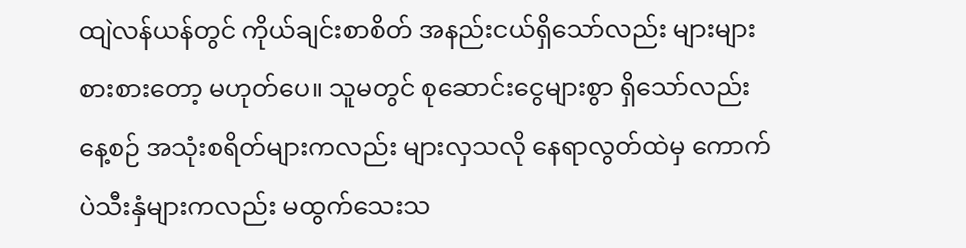ထျဲလန်ယန်တွင် ကိုယ်ချင်းစာစိတ် အနည်းငယ်ရှိသော်လည်း များများစားစားတော့ မဟုတ်ပေ။ သူမတွင် စုဆောင်းငွေများစွာ ရှိသော်လည်း နေ့စဉ် အသုံးစရိတ်များကလည်း များလှသလို နေရာလွတ်ထဲမှ ကောက်ပဲသီးနှံများကလည်း မထွက်သေးသ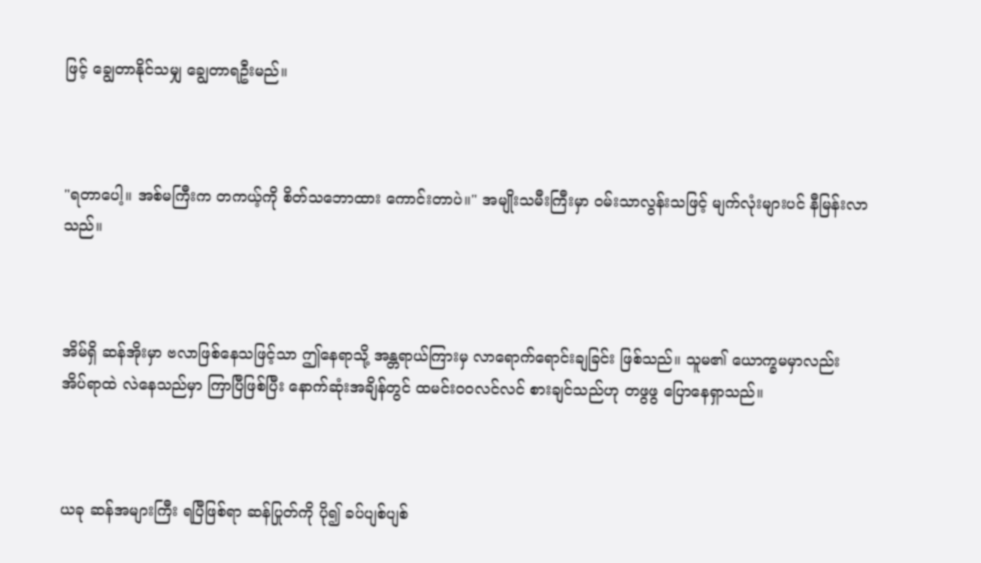ဖြင့် ချွေတာနိုင်သမျှ ချွေတာရဦးမည်။



"ရတာပေါ့။ အစ်မကြီးက တကယ့်ကို စိတ်သဘောထား ကောင်းတာပဲ။" အမျိုးသမီးကြီးမှာ ဝမ်းသာလွန်းသဖြင့် မျက်လုံးများပင် နီမြန်းလာသည်။



အိမ်ရှိ ဆန်အိုးမှာ ဗလာဖြစ်နေသဖြင့်သာ ဤနေရာသို့ အန္တရာယ်ကြားမှ လာရောက်ရောင်းချခြင်း ဖြစ်သည်။ သူမ၏ ယောက္ခမမှာလည်း အိပ်ရာထဲ လဲနေသည်မှာ ကြာပြီဖြစ်ပြီး နောက်ဆုံးအချိန်တွင် ထမင်းဝဝလင်လင် စားချင်သည်ဟု တဖွဖွ ပြောနေရှာသည်။



ယခု ဆန်အများကြီး ရပြီဖြစ်ရာ ဆန်ပြုတ်ကို ပို၍ ခပ်ပျစ်ပျစ်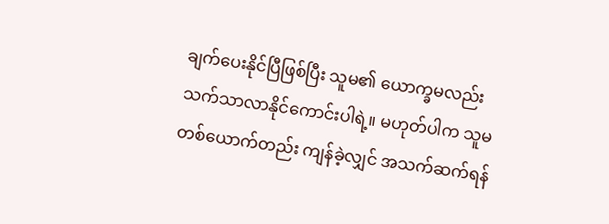ချက်ပေးနိုင်ပြီဖြစ်ပြီး သူမ၏ ယောက္ခမလည်း သက်သာလာနိုင်ကောင်းပါရဲ့။ မဟုတ်ပါက သူမတစ်ယောက်တည်း ကျန်ခဲ့လျှင် အသက်ဆက်ရန်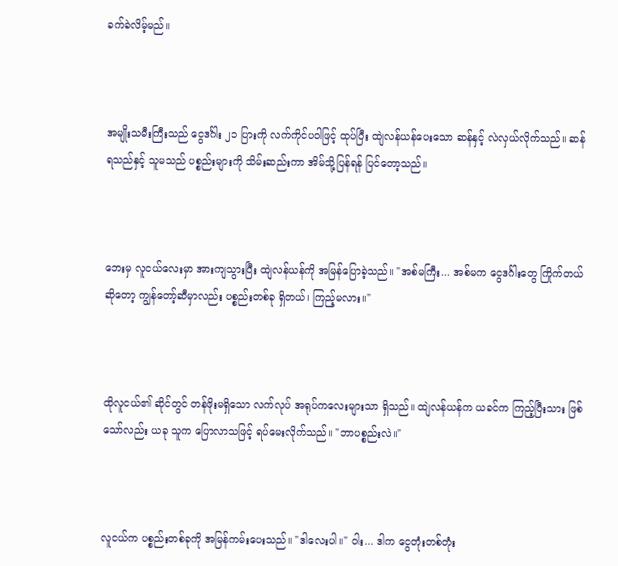ခက်ခဲလိမ့်မည်။



အမျိုးသမီးကြီးသည် ငွေဒင်္ဂါး ၂၁ ပြားကို လက်ကိုင်ပ၀ါဖြင့် ထုပ်ပြီး ထျဲလန်ယန်ပေးသော ဆန်နှင့် လဲလှယ်လိုက်သည်။ ဆန်ရသည်နှင့် သူမသည် ပစ္စည်းများကို သိမ်းဆည်းကာ အိမ်သို့ပြန်ရန် ပြင်တော့သည်။



ဘေးမှ လူငယ်လေးမှာ အားကျသွားပြီး ထျဲလန်ယန်ကို အမြန်ပြောခဲ့သည်။ "အစ်မကြီး... အစ်မက ငွေဒင်္ဂါးတွေ ကြိုက်တယ်ဆိုတော့ ကျွန်တော့်ဆီမှာလည်း ပစ္စည်းတစ်ခု ရှိတယ်၊ ကြည့်မလား။"



ထိုလူငယ်၏ ဆိုင်တွင် တန်ဖိုးမရှိသော လက်လုပ် အရုပ်ကလေးများသာ ရှိသည်။ ထျဲလန်ယန်က ယခင်က ကြည့်ပြီးသား ဖြစ်သော်လည်း ယခု သူက ပြောလာသဖြင့် ရပ်မေးလိုက်သည်။ "ဘာပစ္စည်းလဲ။"



လူငယ်က ပစ္စည်းတစ်ခုကို အမြန်ကမ်းပေးသည်။ "ဒါလေးပါ။" ဝါး... ဒါက ငွေတုံးတစ်တုံး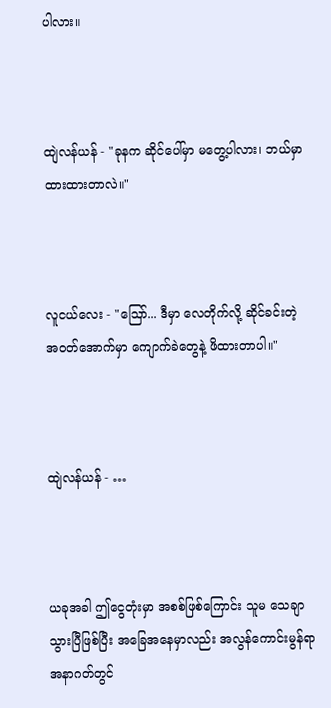ပါလား။



ထျဲလန်ယန် - "ခုနက ဆိုင်ပေါ်မှာ မတွေ့ပါလား၊ ဘယ်မှာ ထားထားတာလဲ။"



လူငယ်လေး - "ဩော်... ဒီမှာ လေတိုက်လို့ ဆိုင်ခင်းတဲ့ အဝတ်အောက်မှာ ကျောက်ခဲတွေနဲ့ ဖိထားတာပါ။"



ထျဲလန်ယန် - …



ယခုအခါ ဤငွေတုံးမှာ အစစ်ဖြစ်ကြောင်း သူမ သေချာသွားပြီဖြစ်ပြီး အခြေအနေမှာလည်း အလွန်ကောင်းမွန်ရာ အနာဂတ်တွင်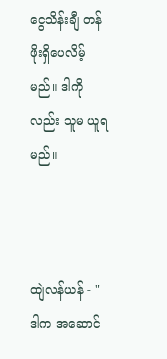ငွေသိန်းချီ တန်ဖိုးရှိပေလိမ့်မည်။ ဒါကိုလည်း သူမ ယူရမည်။



ထျဲလန်ယန် - "ဒါက အဆောင်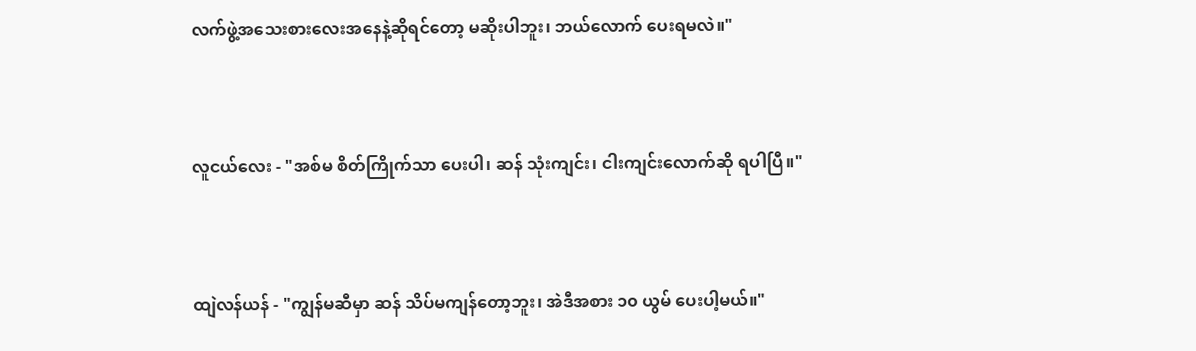လက်ဖွဲ့အသေးစားလေးအနေနဲ့ဆိုရင်တော့ မဆိုးပါဘူး၊ ဘယ်လောက် ပေးရမလဲ။"



လူငယ်လေး - "အစ်မ စိတ်ကြိုက်သာ ပေးပါ၊ ဆန် သုံးကျင်း၊ ငါးကျင်းလောက်ဆို ရပါပြီ။"



ထျဲလန်ယန် - "ကျွန်မဆီမှာ ဆန် သိပ်မကျန်တော့ဘူး၊ အဲဒီအစား ၁၀ ယွမ် ပေးပါ့မယ်။"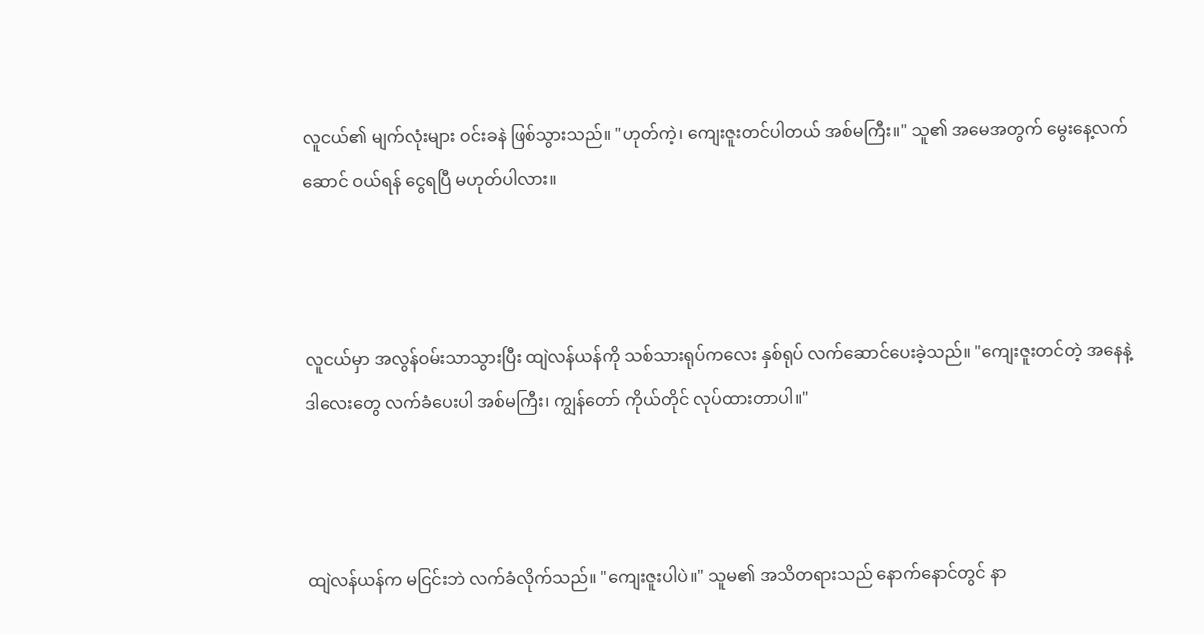လူငယ်၏ မျက်လုံးများ ဝင်းခနဲ ဖြစ်သွားသည်။ "ဟုတ်ကဲ့၊ ကျေးဇူးတင်ပါတယ် အစ်မကြီး။" သူ၏ အမေအတွက် မွေးနေ့လက်ဆောင် ဝယ်ရန် ငွေရပြီ မဟုတ်ပါလား။



လူငယ်မှာ အလွန်ဝမ်းသာသွားပြီး ထျဲလန်ယန်ကို သစ်သားရုပ်ကလေး နှစ်ရုပ် လက်ဆောင်ပေးခဲ့သည်။ "ကျေးဇူးတင်တဲ့ အနေနဲ့ ဒါလေးတွေ လက်ခံပေးပါ အစ်မကြီး၊ ကျွန်တော် ကိုယ်တိုင် လုပ်ထားတာပါ။"



ထျဲလန်ယန်က မငြင်းဘဲ လက်ခံလိုက်သည်။ "ကျေးဇူးပါပဲ။" သူမ၏ အသိတရားသည် နောက်နောင်တွင် နာ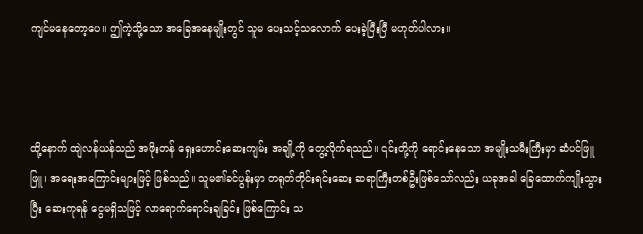ကျင်မနေတော့ပေ။ ဤကဲ့သို့သော အခြေအနေမျိုးတွင် သူမ ပေးသင့်သလောက် ပေးခဲ့ပြီးပြီ မဟုတ်ပါလား။



ထို့နောက် ထျဲလန်ယန်သည် အဖိုးတန် ရှေးဟောင်းဆေးကျမ်း အချို့ကို တွေ့လိုက်ရသည်။ ၎င်းတို့ကို ရောင်းနေသော အမျိုးသမီးကြီးမှာ ဆံပင်ဖြူဖြူ၊ အရေးအကြောင်းများဖြင့် ဖြစ်သည်။ သူမ၏ခင်ပွန်းမှာ တရုတ်တိုင်းရင်းဆေး ဆရာကြီးတစ်ဦးဖြစ်သော်လည်း ယခုအခါ ခြေထောက်ကျိုးသွားပြီး ဆေးကုရန် ငွေမရှိသဖြင့် လာရောက်ရောင်းချခြင်း ဖြစ်ကြောင်း သ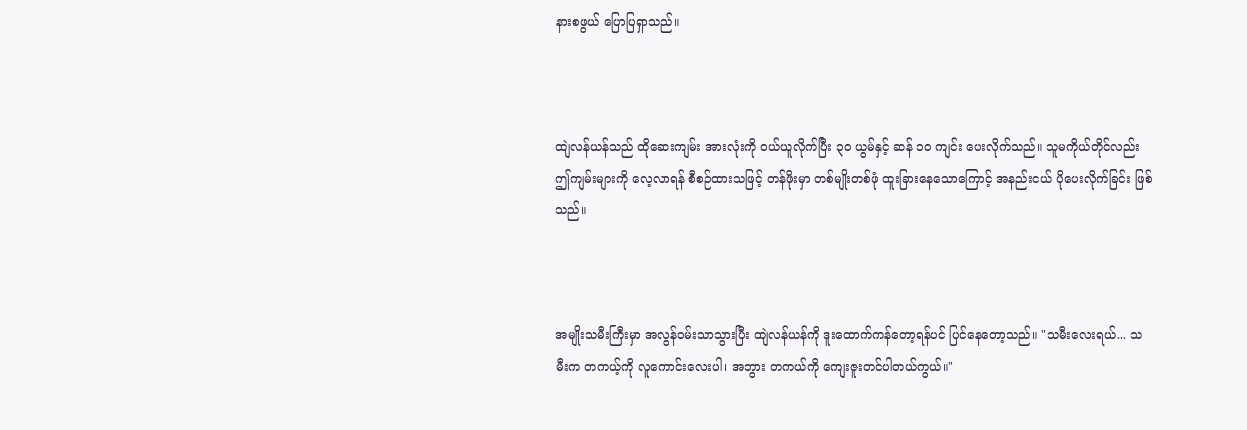နားစဖွယ် ပြောပြရှာသည်။



ထျဲလန်ယန်သည် ထိုဆေးကျမ်း အားလုံးကို ဝယ်ယူလိုက်ပြီး ၃၀ ယွမ်နှင့် ဆန် ၁၀ ကျင်း ပေးလိုက်သည်။ သူမကိုယ်တိုင်လည်း ဤကျမ်းများကို လေ့လာရန် စီစဉ်ထားသဖြင့် တန်ဖိုးမှာ တစ်မျိုးတစ်ဖုံ ထူးခြားနေသောကြောင့် အနည်းငယ် ပိုပေးလိုက်ခြင်း ဖြစ်သည်။



အမျိုးသမီးကြီးမှာ အလွန်ဝမ်းသာသွားပြီး ထျဲလန်ယန်ကို ဒူးထောက်ကန်တော့ရန်ပင် ပြင်နေတော့သည်။ "သမီးလေးရယ်... သမီးက တကယ့်ကို လူကောင်းလေးပါ၊ အဘွား တကယ်ကို ကျေးဇူးတင်ပါတယ်ကွယ်။"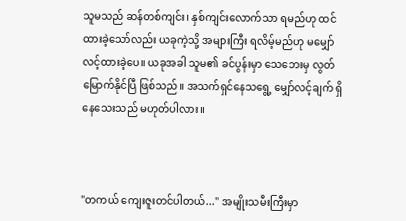သူမသည် ဆန်တစ်ကျင်း၊ နှစ်ကျင်းလောက်သာ ရမည်ဟု ထင်ထားခဲ့သော်လည်း ယခုကဲ့သို့ အများကြီး ရလိမ့်မည်ဟု မမျှော်လင့်ထားခဲ့ပေ။ ယခုအခါ သူမ၏ ခင်ပွန်းမှာ သေဘေးမှ လွတ်မြောက်နိုင်ပြီ ဖြစ်သည်။ အသက်ရှင်နေသရွေ့ မျှော်လင့်ချက် ရှိနေသေးသည် မဟုတ်ပါလား။



"တကယ် ကျေးဇူးတင်ပါတယ်..." အမျိုးသမီးကြီးမှာ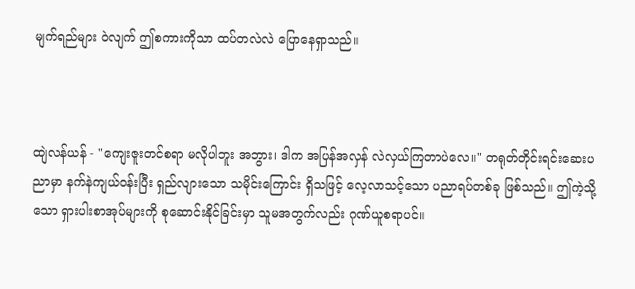မျက်ရည်များ ဝဲလျက် ဤစကားကိုသာ ထပ်တလဲလဲ ပြောနေရှာသည်။



ထျဲလန်ယန် - "ကျေးဇူးတင်စရာ မလိုပါဘူး အဘွား၊ ဒါက အပြန်အလှန် လဲလှယ်ကြတာပဲလေ။" တရုတ်တိုင်းရင်းဆေးပညာမှာ နက်နဲကျယ်ဝန်းပြီး ရှည်လျားသော သမိုင်းကြောင်း ရှိသဖြင့် လေ့လာသင့်သော ပညာရပ်တစ်ခု ဖြစ်သည်။ ဤကဲ့သို့သော ရှားပါးစာအုပ်များကို စုဆောင်းနိုင်ခြင်းမှာ သူမအတွက်လည်း ဂုဏ်ယူစရာပင်။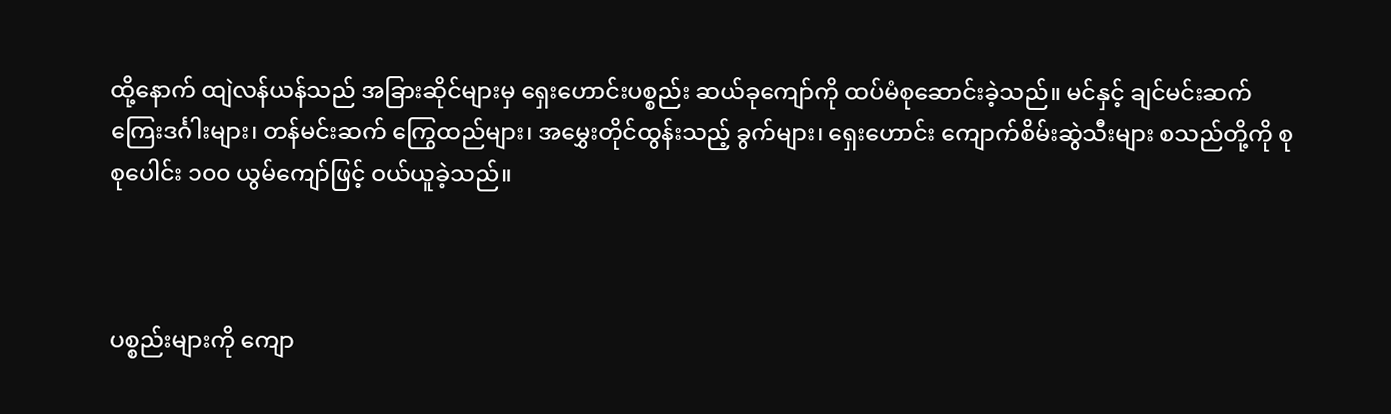ထို့နောက် ထျဲလန်ယန်သည် အခြားဆိုင်များမှ ရှေးဟောင်းပစ္စည်း ဆယ်ခုကျော်ကို ထပ်မံစုဆောင်းခဲ့သည်။ မင်နှင့် ချင်မင်းဆက် ကြေးဒင်္ဂါးများ၊ တန်မင်းဆက် ကြွေထည်များ၊ အမွှေးတိုင်ထွန်းသည့် ခွက်များ၊ ရှေးဟောင်း ကျောက်စိမ်းဆွဲသီးများ စသည်တို့ကို စုစုပေါင်း ၁၀၀ ယွမ်ကျော်ဖြင့် ဝယ်ယူခဲ့သည်။



ပစ္စည်းများကို ကျော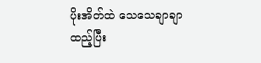ပိုးအိတ်ထဲ သေသေချာချာ ထည့်ပြီး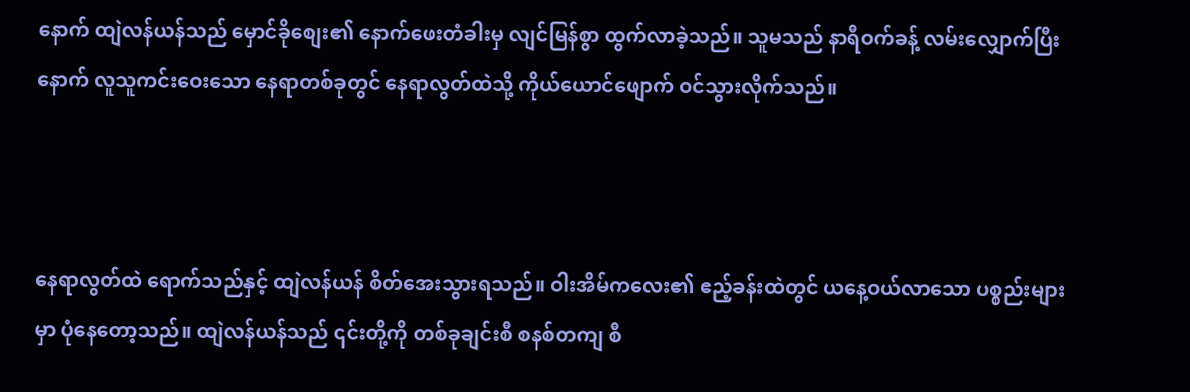နောက် ထျဲလန်ယန်သည် မှောင်ခိုစျေး၏ နောက်ဖေးတံခါးမှ လျင်မြန်စွာ ထွက်လာခဲ့သည်။ သူမသည် နာရီဝက်ခန့် လမ်းလျှောက်ပြီးနောက် လူသူကင်းဝေးသော နေရာတစ်ခုတွင် နေရာလွတ်ထဲသို့ ကိုယ်ယောင်ဖျောက် ဝင်သွားလိုက်သည်။



နေရာလွတ်ထဲ ရောက်သည်နှင့် ထျဲလန်ယန် စိတ်အေးသွားရသည်။ ဝါးအိမ်ကလေး၏ ဧည့်ခန်းထဲတွင် ယနေ့ဝယ်လာသော ပစ္စည်းများမှာ ပုံနေတော့သည်။ ထျဲလန်ယန်သည် ၎င်းတို့ကို တစ်ခုချင်းစီ စနစ်တကျ စီ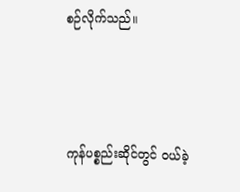စဉ်လိုက်သည်။



ကုန်ပစ္စည်းဆိုင်တွင် ဝယ်ခဲ့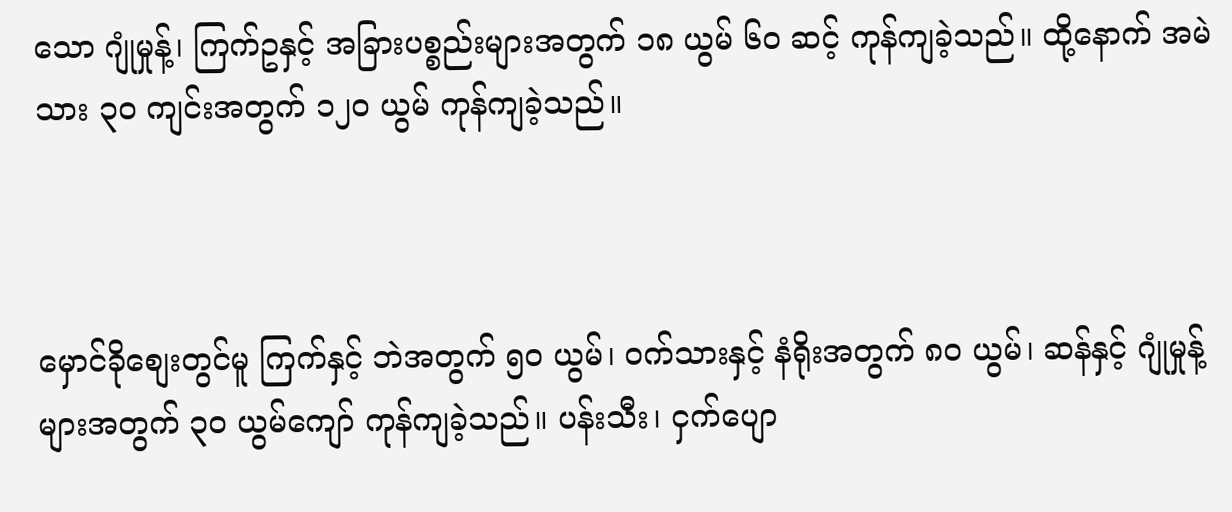သော ဂျုံမှုန့်၊ ကြက်ဥနှင့် အခြားပစ္စည်းများအတွက် ၁၈ ယွမ် ၆၀ ဆင့် ကုန်ကျခဲ့သည်။ ထို့နောက် အမဲသား ၃၀ ကျင်းအတွက် ၁၂၀ ယွမ် ကုန်ကျခဲ့သည်။



မှောင်ခိုစျေးတွင်မူ ကြက်နှင့် ဘဲအတွက် ၅၀ ယွမ်၊ ဝက်သားနှင့် နံရိုးအတွက် ၈၀ ယွမ်၊ ဆန်နှင့် ဂျုံမှုန့်များအတွက် ၃၀ ယွမ်ကျော် ကုန်ကျခဲ့သည်။ ပန်းသီး၊ ငှက်ပျော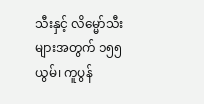သီးနှင့် လိမ္မော်သီးများအတွက် ၁၅၅ ယွမ်၊ ကူပွန်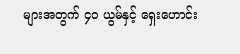များအတွက် ၄၀ ယွမ်နှင့် ရှေးဟောင်း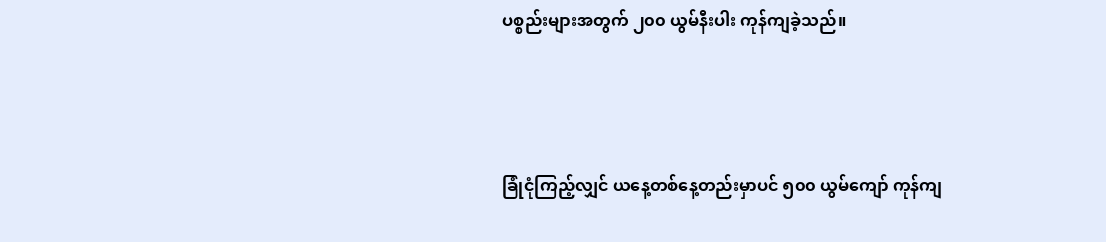ပစ္စည်းများအတွက် ၂၀၀ ယွမ်နီးပါး ကုန်ကျခဲ့သည်။



ခြုံငုံကြည့်လျှင် ယနေ့တစ်နေ့တည်းမှာပင် ၅၀၀ ယွမ်ကျော် ကုန်ကျ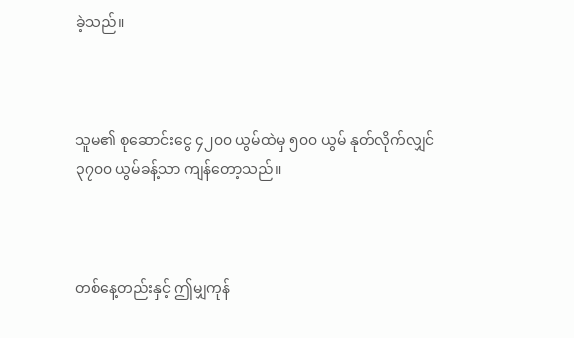ခဲ့သည်။



သူမ၏ စုဆောင်းငွေ ၄၂၀၀ ယွမ်ထဲမှ ၅၀၀ ယွမ် နုတ်လိုက်လျှင် ၃၇၀၀ ယွမ်ခန့်သာ ကျန်တော့သည်။



တစ်နေ့တည်းနှင့် ဤမျှကုန်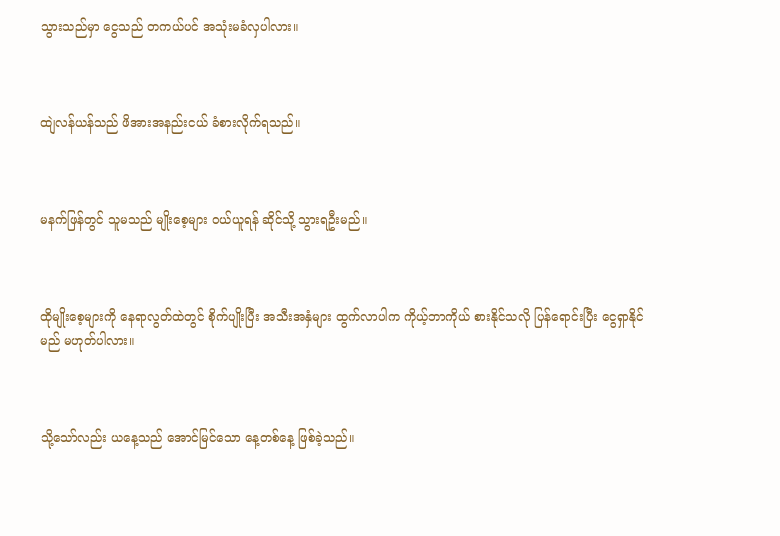သွားသည်မှာ ငွေသည် တကယ်ပင် အသုံးမခံလှပါလား။



ထျဲလန်ယန်သည် ဖိအားအနည်းငယ် ခံစားလိုက်ရသည်။



မနက်ဖြန်တွင် သူမသည် မျိုးစေ့များ ဝယ်ယူရန် ဆိုင်သို့ သွားရဦးမည်။



ထိုမျိုးစေ့များကို နေရာလွတ်ထဲတွင် စိုက်ပျိုးပြီး အသီးအနှံများ ထွက်လာပါက ကိုယ့်ဘာကိုယ် စားနိုင်သလို ပြန်ရောင်းပြီး ငွေရှာနိုင်မည် မဟုတ်ပါလား။



သို့သော်လည်း ယနေ့သည် အောင်မြင်သော နေ့တစ်နေ့ ဖြစ်ခဲ့သည်။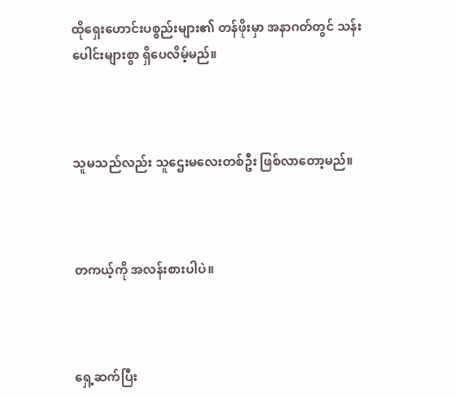ထိုရှေးဟောင်းပစ္စည်းများ၏ တန်ဖိုးမှာ အနာဂတ်တွင် သန်းပေါင်းများစွာ ရှိပေလိမ့်မည်။



သူမသည်လည်း သူဌေးမလေးတစ်ဦး ဖြစ်လာတော့မည်။



တကယ့်ကို အလန်းစားပါပဲ။



ရှေ့ဆက်ပြီး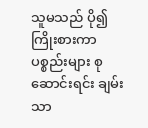သူမသည် ပို၍ ကြိုးစားကာ ပစ္စည်းများ စုဆောင်းရင်း ချမ်းသာ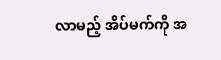လာမည့် အိပ်မက်ကို အ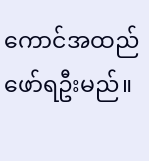ကောင်အထည် ဖော်ရဦးမည်။